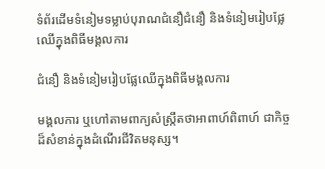ទំព័រដើមទំនៀមទម្លាប់បុរាណជំនឿជំនឿ និងទំនៀមរៀបផ្លែឈើក្នុងពិធីមង្គលការ

ជំនឿ និងទំនៀមរៀបផ្លែឈើក្នុងពិធីមង្គលការ

មង្គលការ ឬហៅតាមពាក្យសំស្រ្កឹតថាអាពាហ៍ពិពាហ៍ ជាកិច្ចដ៏សំខាន់ក្នុងដំណើរជីវិតមនុស្ស។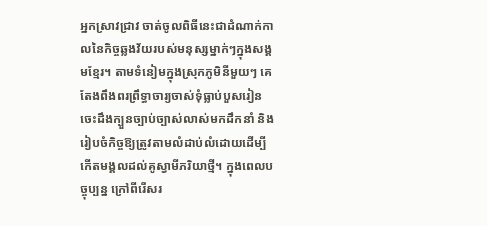អ្នកស្រាវជ្រាវ ចាត់ចូលពិធីនេះជាដំណាក់កាលនៃកិច្ចឆ្លងវ័យរបស់មនុស្សម្នាក់ៗក្នុងសង្គមខ្មែរ។ តាមទំនៀមក្នុងស្រុកភូមិនីមួយៗ គេតែងពឹងពរព្រឹទ្ធាចារ្យចាស់ទុំធ្លាប់បួសរៀនចេះដឹងក្បួនច្បាប់ច្បាស់លាស់មកដឹកនាំ និងរៀបចំកិច្ចឱ្យត្រូវតាមលំដាប់លំដោយដើម្បីកើតមង្គលដល់គូស្វាមីភរិយាថ្មី។ ក្នុងពេលបច្ចុប្បន្ន ក្រៅពីរើសរ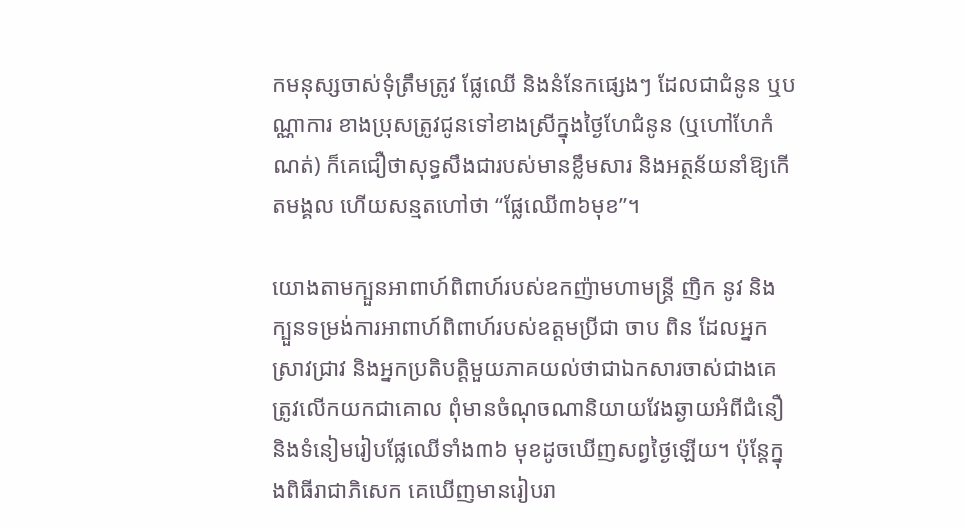កមនុស្សចាស់ទុំត្រឹមត្រូវ ផ្លែឈើ និងនំនែកផ្សេងៗ ដែលជាជំនូន ឬបណ្ណាការ ខាងប្រុសត្រូវជូនទៅខាងស្រីក្នុងថ្ងៃហែជំនូន (ឬហៅហែកំណត់) ក៏គេជឿថាសុទ្ធសឹងជារបស់មានខ្លឹមសារ និងអត្ថន័យនាំឱ្យកើតមង្គល ហើយសន្មតហៅថា “ផ្លែឈើ៣៦មុខ”។

យោងតាមក្បួនអាពាហ៍ពិពាហ៍របស់ឧកញ៉ាមហាមន្រ្តី ញិក នូវ និងក្បួនទម្រង់ការអាពាហ៍ពិពាហ៍របស់ឧត្តមប្រីជា ចាប ពិន ដែលអ្នកស្រាវជ្រាវ និងអ្នកប្រតិបត្តិមួយភាគយល់ថាជាឯកសារចាស់ជាងគេត្រូវលើកយកជាគោល ពុំមានចំណុចណានិយាយវែងឆ្ងាយអំពីជំនឿ និងទំនៀមរៀបផ្លែឈើទាំង៣៦ មុខដូចឃើញសព្វថ្ងៃឡើយ។ ប៉ុន្តែក្នុងពិធីរាជាភិសេក គេឃើញមានរៀបរា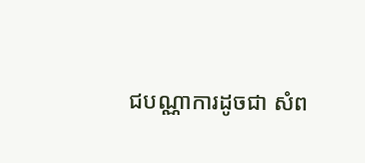ជបណ្ណាការដូចជា សំព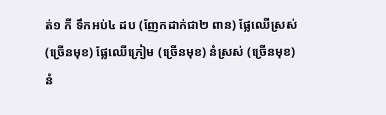ត់១ កី ទឹកអប់៤ ដប (ញែកដាក់ជា២ ពាន) ផ្លែឈើស្រស់ (ច្រើនមុខ) ផ្លែឈើក្រៀម (ច្រើនមុខ) នំស្រស់ (ច្រើនមុខ) នំ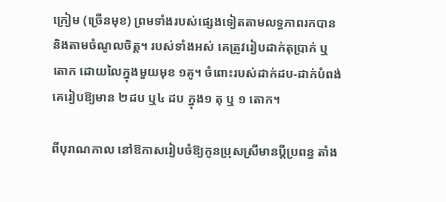ក្រៀម (ច្រើនមុខ) ព្រមទាំងរបស់ផ្សេងទៀតតាមលទ្ធភាពរកបាន និងតាមចំណូលចិត្ត។ របស់ទាំងអស់ គេត្រូវរៀបដាក់តុប្រាក់ ឬតោក ដោយលៃក្នុងមួយមុខ ១គូ។ ចំពោះរបស់ដាក់ដប-ដាក់បំពង់ គេរៀបឱ្យមាន ២ដប ឬ៤ ដប ក្នុង១ តុ ឬ ១ តោក។

ពីបុរាណកាល នៅឱកាសរៀបចំឱ្យកូនប្រុសស្រីមានប្តីប្រពន្ធ តាំង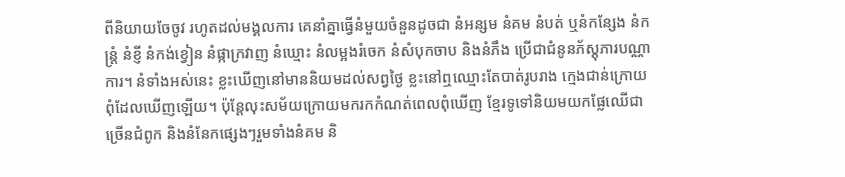ពីនិយាយចែចូវ រហូតដល់មង្គលការ គេនាំគ្នាធ្វើនំមួយចំនួនដូចជា នំអន្សម នំគម នំបត់ ឬនំកន្សែង នំកន្រ្តំ នំខ្ញី នំកង់ខ្វៀន នំផ្កាក្រវាញ នំឃ្មោះ នំលម្អងរំចេក នំសំបុកចាប និងនំភឹង ប្រើជាជំនូនភ័ស្តុភារបណ្ណាការ។ នំទាំងអស់នេះ ខ្លះឃើញនៅមាននិយមដល់សព្វថ្ងៃ ខ្លះនៅឮឈ្មោះតែបាត់រូបរាង ក្មេងជាន់ក្រោយពុំដែលឃើញឡើយ។ ប៉ុន្តែលុះសម័យក្រោយមករកកំណត់ពេលពុំឃើញ ខ្មែរទូទៅនិយមយកផ្លែឈើជាច្រើនជំពូក និងនំនែកផ្សេងៗរួមទាំងនំគម និ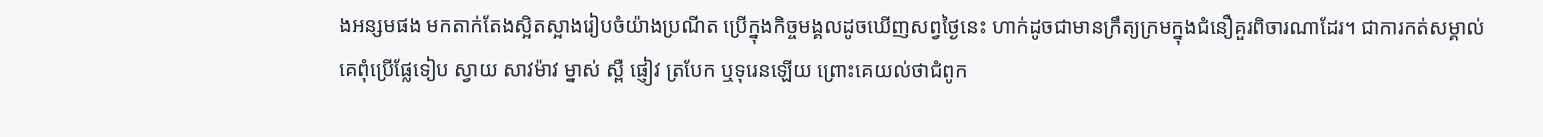ងអន្សមផង មកតាក់តែងស្អិតស្អាងរៀបចំយ៉ាងប្រណីត ប្រើក្នុងកិច្ចមង្គលដូចឃើញសព្វថ្ងៃនេះ ហាក់ដូចជាមានក្រឹត្យក្រមក្នុងជំនឿគួរពិចារណាដែរ។ ជាការកត់សម្គាល់ គេពុំប្រើផ្លែទៀប ស្វាយ សាវម៉ាវ ម្នាស់ ស្ពឺ ផ្ញៀវ ត្របែក ឬទុរេនឡើយ ព្រោះគេយល់ថាជំពូក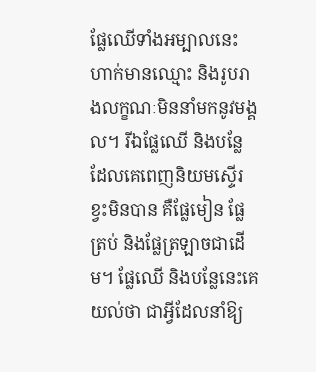ផ្លែឈើទាំងអម្បាលនេះ ហាក់មានឈ្មោះ និងរូបរាងលក្ខណៈមិននាំមកនូវមង្គល។ រីឯផ្លែឈើ និងបន្លែដែលគេពេញនិយមស្ទើរខ្វះមិនបាន គឺផ្លែមៀន ផ្លែត្រប់ និងផ្លែត្រឡាចជាដើម។ ផ្លែឈើ និងបន្លែនេះគេយល់ថា ជាអ្វីដែលនាំឱ្យ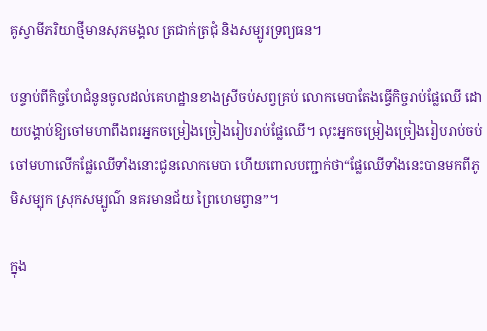គូស្វាមីភរិយាថ្មីមានសុភមង្គល ត្រជាក់ត្រជុំ និងសម្បូរទ្រព្យធន។

បន្ទាប់ពីកិច្ចហែជំនូនចូលដល់គេហដ្ឋានខាងស្រីចប់សព្វគ្រប់ លោកមេបាតែងធ្វើកិច្ចរាប់ផ្លែឈើ ដោយបង្គាប់ឱ្យចៅមហាពឹងពរអ្នកចម្រៀងច្រៀងរៀបរាប់ផ្លែឈើ។ លុះអ្នកចម្រៀងច្រៀងរៀបរាប់ចប់ ចៅមហាលើកផ្លែឈើទាំងនោះជូនលោកមេបា ហើយពោលបញ្ជាក់ថា“ផ្លែឈើទាំងនេះបានមកពីភូមិសម្បុក ស្រុកសម្បូណ៌ នគរមានជ័យ ព្រៃហេមព្វាន”។

ក្នុង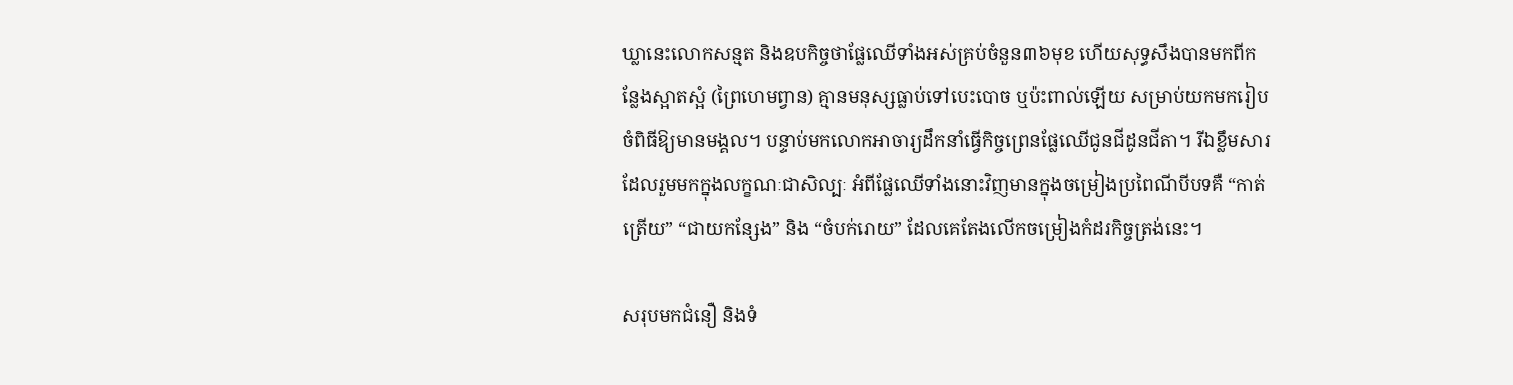ឃ្លានេះលោកសន្មត និងឧបកិច្ចថាផ្លែឈើទាំងអស់គ្រប់ចំនួន៣៦មុខ ហើយសុទ្ធសឹងបានមកពីកន្លែងស្អាតស្អំ (ព្រៃហេមព្វាន) គ្មានមនុស្សធ្លាប់ទៅបេះបោច ឬប៉ះពាល់ឡើយ សម្រាប់យកមករៀបចំពិធីឱ្យមានមង្គល។ បន្ទាប់មកលោកអាចារ្យដឹកនាំធ្វើកិច្ចព្រេនផ្លែឈើជូនជីដូនជីតា។ រីឯខ្លឹមសារដែលរួមមកក្នុងលក្ខណៈជាសិល្បៈ អំពីផ្លែឈើទាំងនោះវិញមានក្នុងចម្រៀងប្រពៃណីបីបទគឺ “កាត់ត្រើយ” “ជាយកន្សែង” និង “ចំបក់រោយ” ដែលគេតែងលើកចម្រៀងកំដរកិច្ចត្រង់នេះ។

សរុបមកជំនឿ និងទំ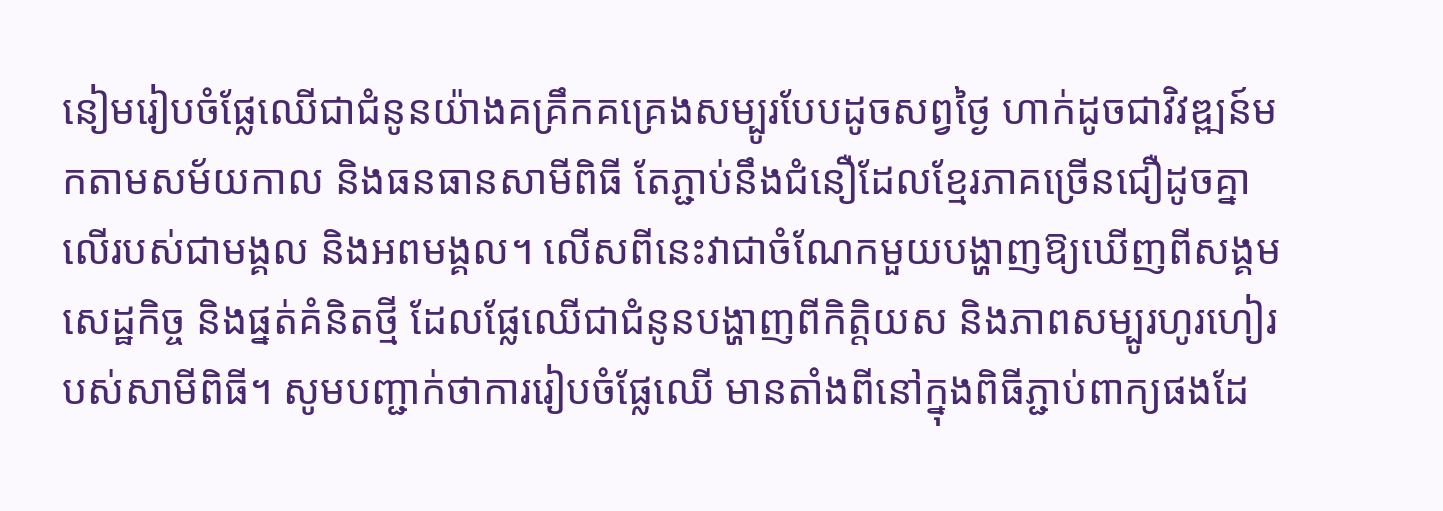នៀមរៀបចំផ្លែឈើជាជំនូនយ៉ាងគគ្រឹកគគ្រេងសម្បូរបែបដូចសព្វថ្ងៃ ហាក់ដូចជាវិវឌ្ឍន៍មកតាមសម័យកាល និងធនធានសាមីពិធី តែភ្ជាប់នឹងជំនឿដែលខ្មែរភាគច្រើនជឿដូចគ្នាលើរបស់ជាមង្គល និងអពមង្គល។ លើសពីនេះវាជាចំណែកមួយបង្ហាញឱ្យឃើញពីសង្គមសេដ្ឋកិច្ច និងផ្នត់គំនិតថ្មី ដែលផ្លែឈើជាជំនូនបង្ហាញពីកិត្តិយស និងភាពសម្បូរហូរហៀរបស់សាមីពិធី។ សូមបញ្ជាក់ថាការរៀបចំផ្លែឈើ មានតាំងពីនៅក្នុងពិធីភ្ជាប់ពាក្យផងដែ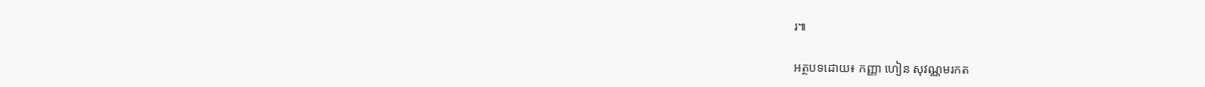រ៕

អត្ថបទដោយ៖ កញ្ញា ហៀន សុវណ្ណមរកត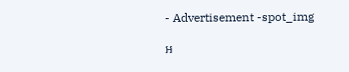- Advertisement -spot_img

អ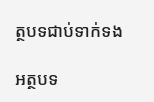ត្ថបទជាប់ទាក់ទង

អត្ថបទ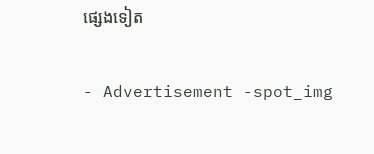ផ្សេងទៀត

- Advertisement -spot_img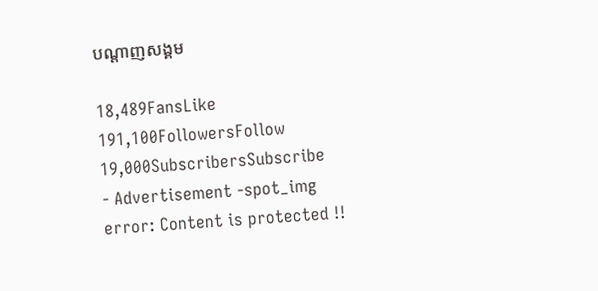បណ្ដាញសង្គម

18,489FansLike
191,100FollowersFollow
19,000SubscribersSubscribe
- Advertisement -spot_img
error: Content is protected !!